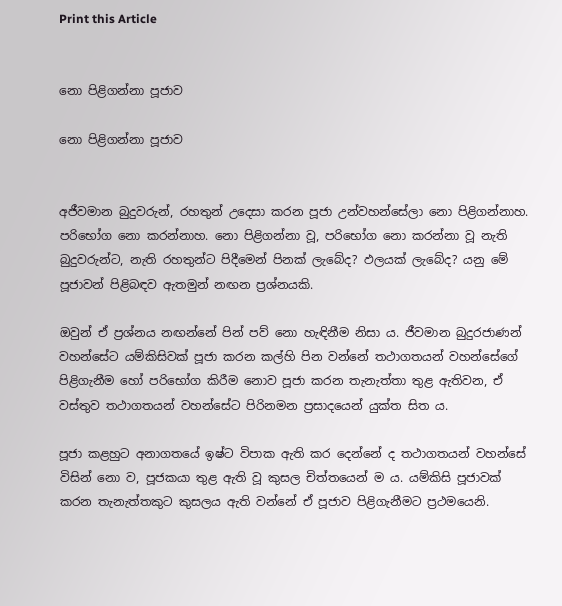Print this Article


නො පිළිගන්නා පූජාව

නො පිළිගන්නා පූජාව


අජීවමාන බුදුවරුන්, රහතුන් උදෙසා කරන පූජා උන්වහන්සේලා නො පිළිගන්නාහ. පරිභෝග නො කරන්නාහ. නො පිළිගන්නා වූ, පරිභෝග නො කරන්නා වූ නැති බුදුවරුන්ට, නැති රහතුන්ට පිදීමෙන් පිනක් ලැබේද? ඵලයක් ලැබේද? යනු මේ පූජාවන් පිළිබඳව ඇතමුන් නඟන ප්‍රශ්නයකි.

ඔවුන් ඒ ප්‍රශ්නය නඟන්නේ පින් පව් නො හැඳිනීම නිසා ය. ජීවමාන බුදුරජාණන් වහන්සේට යම්කිසිවක් පූජා කරන කල්හි පින වන්නේ තථාගතයන් වහන්සේගේ පිළිගැනීම හෝ පරිභෝග කිරීම නොව පූජා කරන තැනැත්තා තුළ ඇතිවන, ඒ වස්තුව තථාගතයන් වහන්සේට පිරිනමන ප්‍රසාදයෙන් යුක්ත සිත ය.

පූජා කළහුට අනාගතයේ ඉෂ්ට විපාක ඇති කර දෙන්නේ ද තථාගතයන් වහන්සේ විසින් නො ව, පූජකයා තුළ ඇති වූ කුසල චිත්තයෙන් ම ය. යම්කිසි පූජාවක් කරන තැනැත්තකුට කුසලය ඇති වන්නේ ඒ පූජාව පිළිගැනීමට ප්‍රථමයෙනි.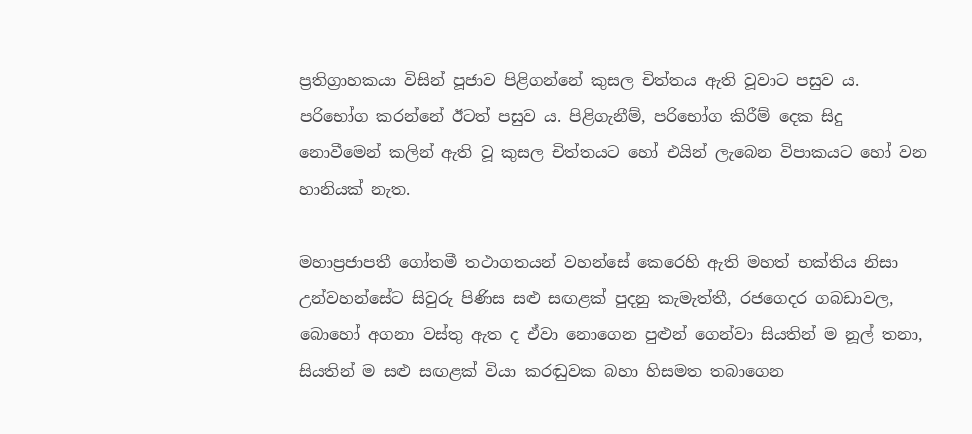ප්‍රතිග්‍රාහකයා විසින් පූජාව පිළිගන්නේ කුසල චිත්තය ඇති වූවාට පසුව ය. පරිභෝග කරන්නේ ඊටත් පසුව ය. පිළිගැනීම්, පරිභෝග කිරීම් දෙක සිදු නොවීමෙන් කලින් ඇති වූ කුසල චිත්තයට හෝ එයින් ලැබෙන විපාකයට හෝ වන හානියක් නැත.

මහාප්‍රජාපතී ගෝතමී තථාගතයන් වහන්සේ කෙරෙහි ඇති මහත් භක්තිය නිසා උන්වහන්සේට සිවුරු පිණිස සළු සඟළක් පුදනු කැමැත්තී, රජගෙදර ගබඩාවල, බොහෝ අගනා වස්තු ඇත ද ඒවා නොගෙන පුළුන් ගෙන්වා සියතින් ම නූල් තනා, සියතින් ම සළු සඟළක් වියා කරඬුවක බහා හිසමත තබාගෙන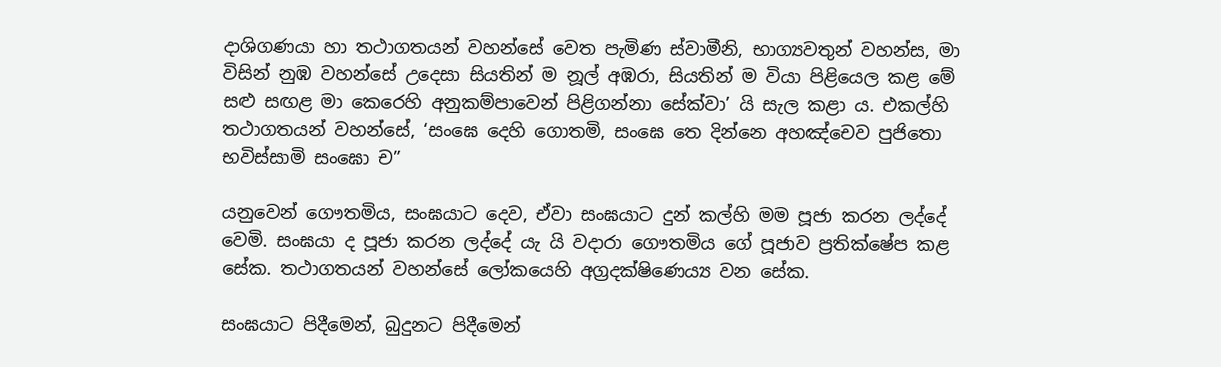දාශිගණයා හා තථාගතයන් වහන්සේ වෙත පැමිණ ස්වාමීනි, භාග්‍යවතුන් වහන්ස, මා විසින් නුඹ වහන්සේ උදෙසා සියතින් ම නූල් අඹරා, සියතින් ම වියා පිළියෙල කළ මේ සළු සඟළ මා කෙරෙහි අනුකම්පාවෙන් පිළිගන්නා සේක්වා’ යි සැල කළා ය. එකල්හි තථාගතයන් වහන්සේ, ‘සංඝෙ දෙහි ගොතමි, සංඝෙ තෙ දින්නෙ අහඤ්චෙව පුජිතො භවිස්සාමි සංඝො ච”

යනුවෙන් ගෞතමිය, සංඝයාට දෙව, ඒවා සංඝයාට දුන් කල්හි මම පූජා කරන ලද්දේ වෙමි. සංඝයා ද පූජා කරන ලද්දේ යැ යි වදාරා ගෞතමිය ගේ පූජාව ප්‍රතික්ෂේප කළ සේක. තථාගතයන් වහන්සේ ලෝකයෙහි අග්‍රදක්ෂිණෙය්‍ය වන සේක.

සංඝයාට පිදීමෙන්, බුදුනට පිදීමෙන්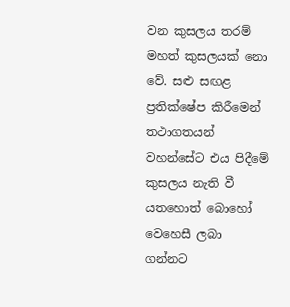වන කුසලය තරම් මහත් කුසලයක් නො වේ. සළු සඟළ ප්‍රතික්ෂේප කිරීමෙන් තථාගතයන් වහන්සේට එය පිදීමේ කුසලය නැති වී යතහොත් බොහෝ වෙහෙසී ලබා ගන්නට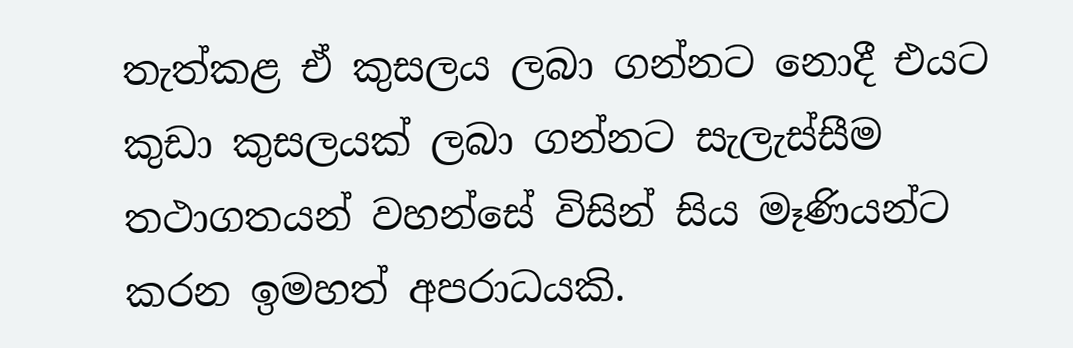තැත්කළ ඒ කුසලය ලබා ගන්නට නොදී එයට කුඩා කුසලයක් ලබා ගන්නට සැලැස්සීම තථාගතයන් වහන්සේ විසින් සිය මෑණියන්ට කරන ඉමහත් අපරාධයකි.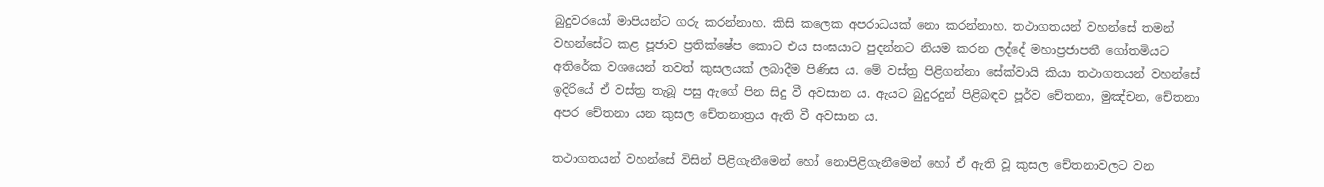බුදුවරයෝ මාපියන්ට ගරු කරන්නාහ. කිසි කලෙක අපරාධයක් නො කරන්නාහ. තථාගතයන් වහන්සේ තමන් වහන්සේට කළ පූජාව ප්‍රතික්ෂේප කොට එය සංඝයාට පුදන්නට නියම කරන ලද්දේ මහාප්‍රජාපතී ගෝතමියට අතිරේක වශයෙන් තවත් කුසලයක් ලබාදීම පිණිස ය. මේ වස්ත්‍ර පිළිගන්නා සේක්වායි කියා තථාගතයන් වහන්සේ ඉදිරියේ ඒ වස්ත්‍ර තැබූ පසු ඇගේ පින සිදු වී අවසාන ය. ඇයට බුදුරදුන් පිළිබඳව පූර්ව චේතනා, මුඤ්චන, චේතනා අපර චේතනා යන කුසල චේතනාත්‍රය ඇති වී අවසාන ය.

තථාගතයන් වහන්සේ විසින් පිළිගැනීමෙන් හෝ නොපිළිගැනීමෙන් හෝ ඒ ඇති වූ කුසල චේතනාවලට වන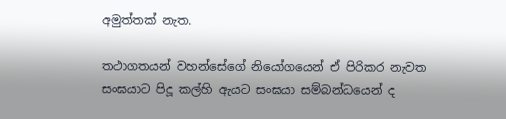අමුත්තක් නැත.

තථාගතයන් වහන්සේගේ නියෝගයෙන් ඒ පිරිකර නැවත සංඝයාට පිදූ කල්හි ඇයට සංඝයා සම්බන්ධයෙන් ද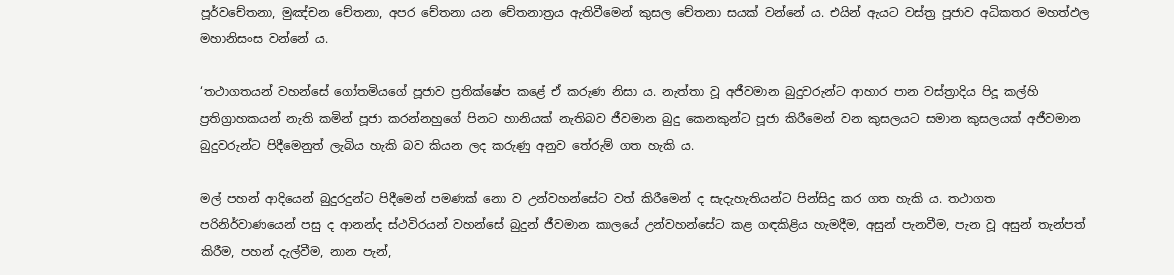පූර්වචේතනා, මුඤ්චන චේතනා, අපර චේතනා යන චේතනාත්‍රය ඇතිවීමෙන් කුසල චේතනා සයක් වන්නේ ය. එයින් ඇයට වස්ත්‍ර පූජාව අධිකතර මහත්ඵල මහානිසංස වන්නේ ය.

‘තථාගතයන් වහන්සේ ගෝතමියගේ පූජාව ප්‍රතික්ෂේප කළේ ඒ කරුණ නිසා ය. නැත්තා වූ අජීවමාන බුදුවරුන්ට ආහාර පාන වස්ත්‍රාදිය පිදූ කල්හි ප්‍රතිග්‍රාහකයන් නැති කමින් පූජා කරන්නහුගේ පිනට හානියක් නැතිබව ජීවමාන බුදු කෙනකුන්ට පූජා කිරීමෙන් වන කුසලයට සමාන කුසලයක් අජීවමාන බුදුවරුන්ට පිදීමෙනුත් ලැබිය හැකි බව කියන ලද කරුණු අනුව තේරුම් ගත හැකි ය.

මල් පහන් ආදියෙන් බුදුරදුන්ට පිදීමෙන් පමණක් නො ව උන්වහන්සේට වත් කිරීමෙන් ද සැදැහැතියන්ට පින්සිදු කර ගත හැකි ය. තථාගත පරිනිර්වාණයෙන් පසු ද ආනන්ද ස්ථවිරයන් වහන්සේ බුදුන් ජීවමාන කාලයේ උන්වහන්සේට කළ ගඳකිළිය හැමදීම, අසුන් පැනවීම, පැන වූ අසුන් තැන්පත් කිරීම, පහන් දැල්වීම, නාන පැන්,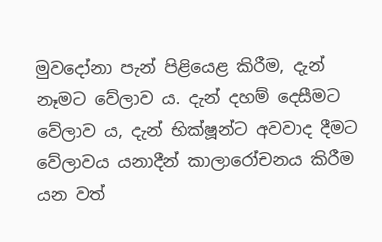මුවදෝනා පැන් පිළියෙළ කිරීම, දැන් නෑමට වේලාව ය. දැන් දහම් දෙසීමට වේලාව ය, දැන් භික්ෂූන්ට අවවාද දීමට වේලාවය යනාදීන් කාලාරෝචනය කිරීම යන වත්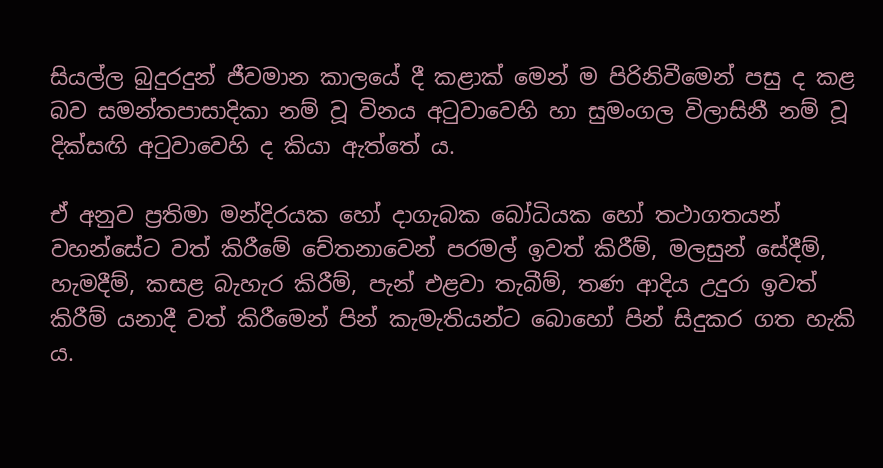සියල්ල බුදුරදුන් ජීවමාන කාලයේ දී කළාක් මෙන් ම පිරිනිවීමෙන් පසු ද කළ බව සමන්තපාසාදිකා නම් වූ විනය අටුවාවෙහි හා සුමංගල විලාසිනී නම් වූ දික්සඟි අටුවාවෙහි ද කියා ඇත්තේ ය.

ඒ අනුව ප්‍රතිමා මන්දිරයක හෝ දාගැබක බෝධියක හෝ තථාගතයන් වහන්සේට වත් කිරීමේ චේතනාවෙන් පරමල් ඉවත් කිරීම්, මලසුන් සේදීම්, හැමදීම්, කසළ බැහැර කිරීම්, පැන් එළවා තැබීම්, තණ ආදිය උදුරා ඉවත් කිරීම් යනාදී වත් කිරීමෙන් පින් කැමැතියන්ට බොහෝ පින් සිදුකර ගත හැකි ය.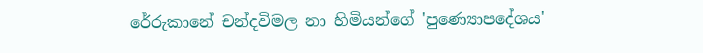රේරුකානේ චන්දවිමල නා හිමියන්ගේ 'පුණ්‍යොපදේශය'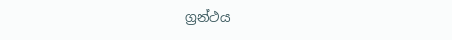ග්‍රන්ථය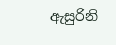ඇසුරිනි